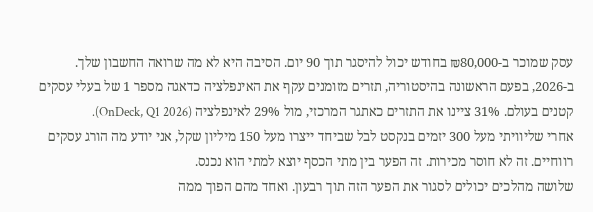עסק שמוכר ב-₪80,000 בחודש יכול להיסגר תוך 90 יום. הסיבה היא לא מה שרואה החשבון שלך.
ב-2026, בפעם הראשונה בהיסטוריה, תזרים מזומנים עקף את האינפלציה כדאגה מספר 1 של בעלי עסקים קטנים בעולם. 31% ציינו את התזרים כאתגר המרכזי, מול 29% לאינפלציה (OnDeck, Q1 2026).
אחרי שליוויתי מעל 300 יזמים בנקסט לבל שביחד ייצרו מעל 150 מיליון שקל, אני יודע מה הורג עסקים רווחיים. זה לא חוסר מכירות. זה הפער בין מתי הכסף יוצא למתי הוא נכנס.
שלושה מהלכים יכולים לסגור את הפער הזה תוך רבעון. ואחד מהם הפוך ממה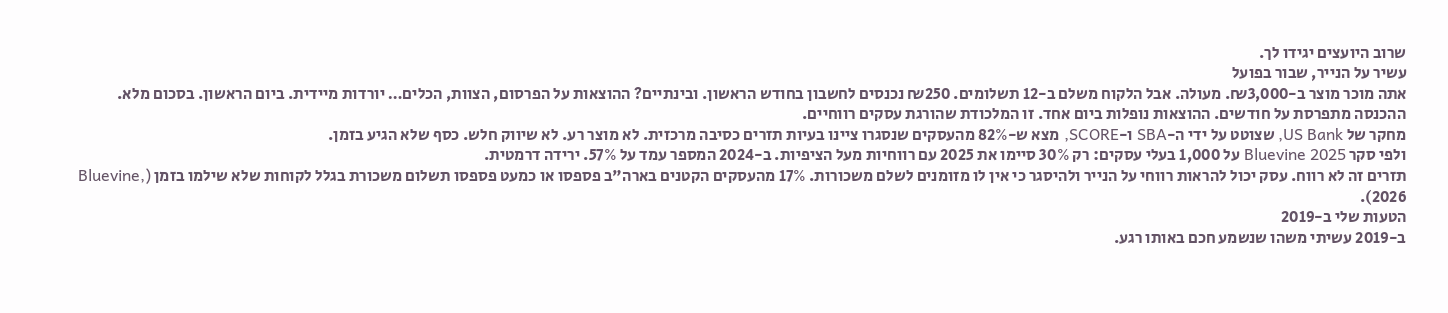שרוב היועצים יגידו לך.
עשיר על הנייר, שבור בפועל
אתה מוכר מוצר ב-₪3,000. מעולה. אבל הלקוח משלם ב-12 תשלומים. ₪250 נכנסים לחשבון בחודש הראשון. ובינתיים? ההוצאות על הפרסום, הצוות, הכלים… יורדות מיידית. ביום הראשון. בסכום מלא.
ההכנסה מתפרסת על חודשים. ההוצאות נופלות ביום אחד. זו המלכודת שהורגת עסקים רווחיים.
מחקר של US Bank, שצוטט על ידי ה-SBA ו-SCORE, מצא ש-82% מהעסקים שנסגרו ציינו בעיות תזרים כסיבה מרכזית. לא מוצר רע. לא שיווק חלש. כסף שלא הגיע בזמן.
ולפי סקר Bluevine 2025 על 1,000 בעלי עסקים: רק 30% סיימו את 2025 עם רווחיות מעל הציפיות. ב-2024 המספר עמד על 57%. ירידה דרמטית.
תזרים זה לא רווח. עסק יכול להראות רווחי על הנייר ולהיסגר כי אין לו מזומנים לשלם משכורות. 17% מהעסקים הקטנים בארה"ב פספסו או כמעט פספסו תשלום משכורת בגלל לקוחות שלא שילמו בזמן (Bluevine, 2026).
הטעות שלי ב-2019
ב-2019 עשיתי משהו שנשמע חכם באותו רגע.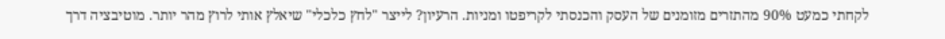לקחתי כמעט 90% מהתזרים מזומנים של העסק והכנסתי לקריפטו ומניות. הרעיון? לייצר "לחץ כלכלי" שיאלץ אותי לרוץ מהר יותר. מוטיבציה דרך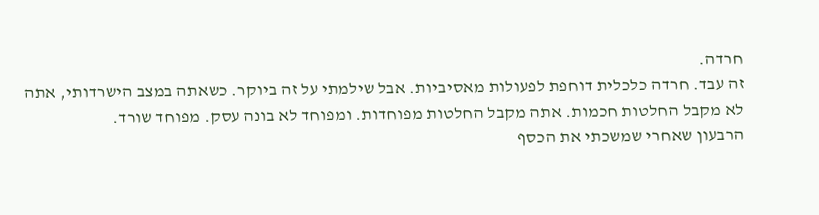חרדה.
זה עבד. חרדה כלכלית דוחפת לפעולות מאסיביות. אבל שילמתי על זה ביוקר. כשאתה במצב הישרדותי, אתה לא מקבל החלטות חכמות. אתה מקבל החלטות מפוחדות. ומפוחד לא בונה עסק. מפוחד שורד.
הרבעון שאחרי שמשכתי את הכסף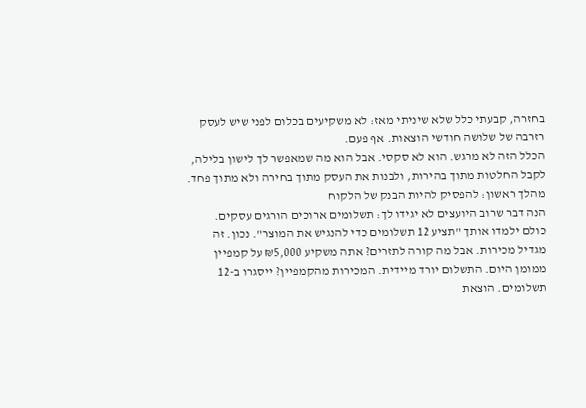בחזרה, קבעתי כלל שלא שיניתי מאז: לא משקיעים בכלום לפני שיש לעסק רזרבה של שלושה חודשי הוצאות. אף פעם.
הכלל הזה לא מרגש. הוא לא סקסי. אבל הוא מה שמאפשר לך לישון בלילה, לקבל החלטות מתוך בהירות, ולבנות את העסק מתוך בחירה ולא מתוך פחד.
מהלך ראשון: להפסיק להיות הבנק של הלקוח
הנה דבר שרוב היועצים לא יגידו לך: תשלומים ארוכים הורגים עסקים.
כולם ילמדו אותך "תציע 12 תשלומים כדי להנגיש את המוצר". נכון. זה מגדיל מכירות. אבל מה קורה לתזרים? אתה משקיע ₪5,000 על קמפיין ממומן היום. התשלום יורד מיידית. המכירות מהקמפיין? ייסגרו ב-12 תשלומים. הוצאת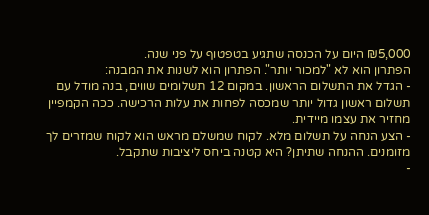₪5,000 היום על הכנסה שתגיע בטפטוף על פני שנה.
הפתרון הוא לא "למכור יותר". הפתרון הוא לשנות את המבנה:
- הגדל את התשלום הראשון. במקום 12 תשלומים שווים, בנה מודל עם תשלום ראשון גדול יותר שמכסה לפחות את עלות הרכישה. ככה הקמפיין מחזיר את עצמו מיידית.
- הצע הנחה על תשלום מלא. לקוח שמשלם מראש הוא לקוח שמזרים לך מזומנים. ההנחה שתיתן? היא קטנה ביחס ליציבות שתקבל.
-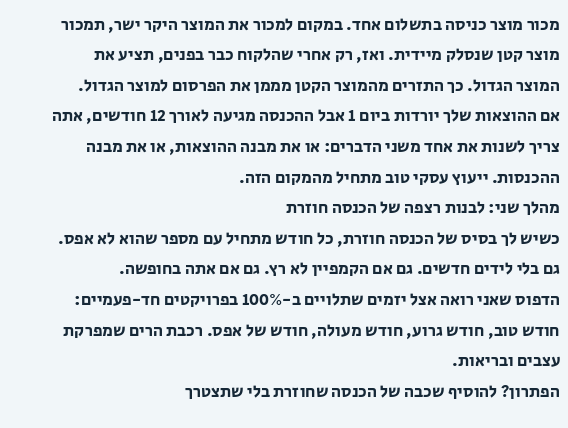מכור מוצר כניסה בתשלום אחד. במקום למכור את המוצר היקר ישר, תמכור מוצר קטן שנסלק מיידית. ואז, רק אחרי שהלקוח כבר בפנים, תציע את המוצר הגדול. כך התזרים מהמוצר הקטן מממן את הפרסום למוצר הגדול.
אם ההוצאות שלך יורדות ביום 1 אבל ההכנסה מגיעה לאורך 12 חודשים, אתה צריך לשנות את אחד משני הדברים: או את מבנה ההוצאות, או את מבנה ההכנסות. ייעוץ עסקי טוב מתחיל מהמקום הזה.
מהלך שני: לבנות רצפה של הכנסה חוזרת
כשיש לך בסיס של הכנסה חוזרת, כל חודש מתחיל עם מספר שהוא לא אפס. גם בלי לידים חדשים. גם אם הקמפיין לא רץ. גם אם אתה בחופשה.
הדפוס שאני רואה אצל יזמים שתלויים ב-100% בפרויקטים חד-פעמיים: חודש טוב, חודש גרוע, חודש מעולה, חודש של אפס. רכבת הרים שמפרקת עצבים ובריאות.
הפתרון? להוסיף שכבה של הכנסה שחוזרת בלי שתצטרך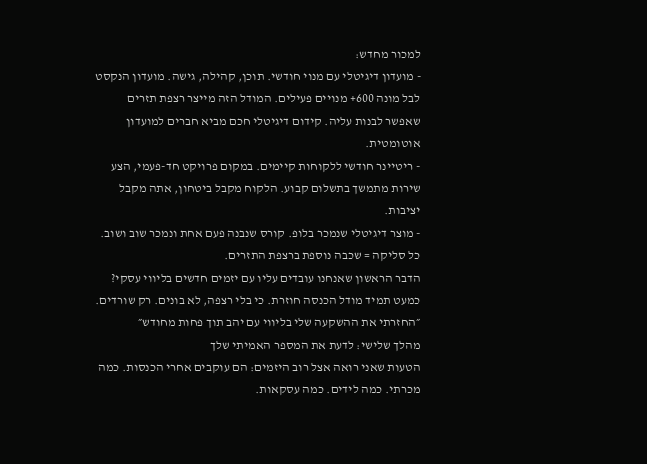למכור מחדש:
- מועדון דיגיטלי עם מנוי חודשי. תוכן, קהילה, גישה. מועדון הנקסט לבל מונה 600+ מנויים פעילים. המודל הזה מייצר רצפת תזרים שאפשר לבנות עליה. קידום דיגיטלי חכם מביא חברים למועדון אוטומטית.
- ריטיינר חודשי ללקוחות קיימים. במקום פרויקט חד-פעמי, הצע שירות מתמשך בתשלום קבוע. הלקוח מקבל ביטחון, אתה מקבל יציבות.
- מוצר דיגיטלי שנמכר בלופ. קורס שנבנה פעם אחת ונמכר שוב ושוב. כל סליקה = שכבה נוספת ברצפת התזרים.
הדבר הראשון שאנחנו עובדים עליו עם יזמים חדשים בליווי עסקי? כמעט תמיד מודל הכנסה חוזרת. כי בלי רצפה, לא בונים. רק שורדים.
״החזרתי את ההשקעה שלי בליווי עם יהב תוך פחות מחודש״
מהלך שלישי: לדעת את המספר האמיתי שלך
הטעות שאני רואה אצל רוב היזמים: הם עוקבים אחרי הכנסות. כמה מכרתי. כמה לידים. כמה עסקאות.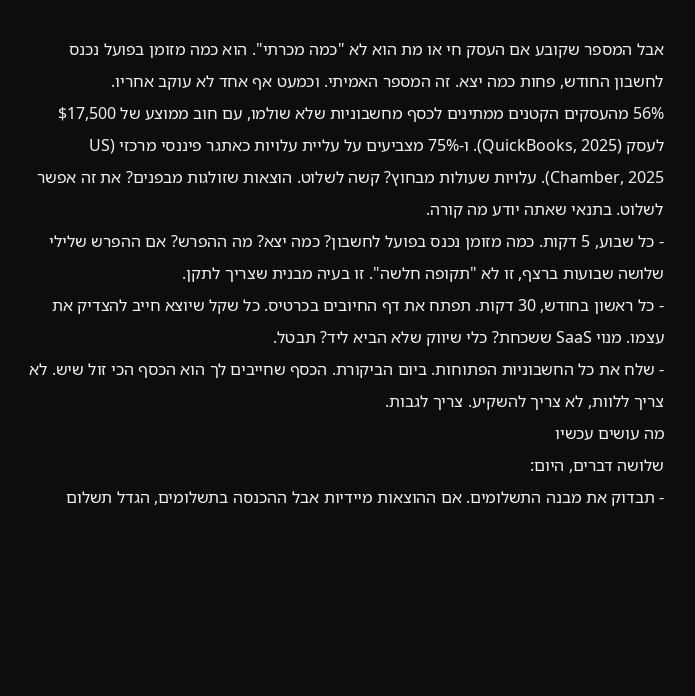אבל המספר שקובע אם העסק חי או מת הוא לא "כמה מכרתי". הוא כמה מזומן בפועל נכנס לחשבון החודש, פחות כמה יצא. זה המספר האמיתי. וכמעט אף אחד לא עוקב אחריו.
56% מהעסקים הקטנים ממתינים לכסף מחשבוניות שלא שולמו, עם חוב ממוצע של $17,500 לעסק (QuickBooks, 2025). ו-75% מצביעים על עליית עלויות כאתגר פיננסי מרכזי (US Chamber, 2025). עלויות שעולות מבחוץ? קשה לשלוט. הוצאות שזולגות מבפנים? את זה אפשר לשלוט. בתנאי שאתה יודע מה קורה.
- כל שבוע, 5 דקות. כמה מזומן נכנס בפועל לחשבון? כמה יצא? מה ההפרש? אם ההפרש שלילי שלושה שבועות ברצף, זו לא "תקופה חלשה". זו בעיה מבנית שצריך לתקן.
- כל ראשון בחודש, 30 דקות. תפתח את דף החיובים בכרטיס. כל שקל שיוצא חייב להצדיק את עצמו. מנוי SaaS ששכחת? כלי שיווק שלא הביא ליד? תבטל.
- שלח את כל החשבוניות הפתוחות. ביום הביקורת. הכסף שחייבים לך הוא הכסף הכי זול שיש. לא צריך ללוות, לא צריך להשקיע. צריך לגבות.
מה עושים עכשיו
שלושה דברים, היום:
- תבדוק את מבנה התשלומים. אם ההוצאות מיידיות אבל ההכנסה בתשלומים, הגדל תשלום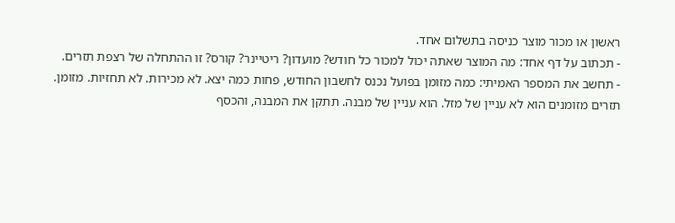ראשון או מכור מוצר כניסה בתשלום אחד.
- תכתוב על דף אחד: מה המוצר שאתה יכול למכור כל חודש? מועדון? ריטיינר? קורס? זו ההתחלה של רצפת תזרים.
- תחשב את המספר האמיתי: כמה מזומן בפועל נכנס לחשבון החודש, פחות כמה יצא. לא מכירות. לא תחזיות. מזומן.
תזרים מזומנים הוא לא עניין של מזל. הוא עניין של מבנה. תתקן את המבנה, והכסף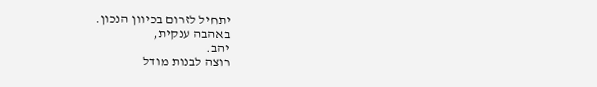יתחיל לזרום בכיוון הנכון.
באהבה ענקית,
יהב.
רוצה לבנות מודל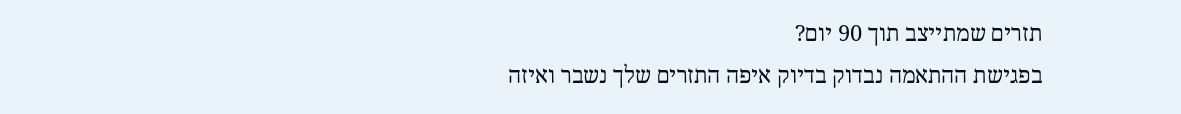תזרים שמתייצב תוך 90 יום?
בפגישת ההתאמה נבדוק בדיוק איפה התזרים שלך נשבר ואיזה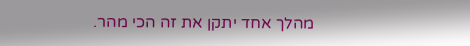מהלך אחד יתקן את זה הכי מהר.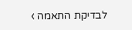לבדיקת התאמה ›